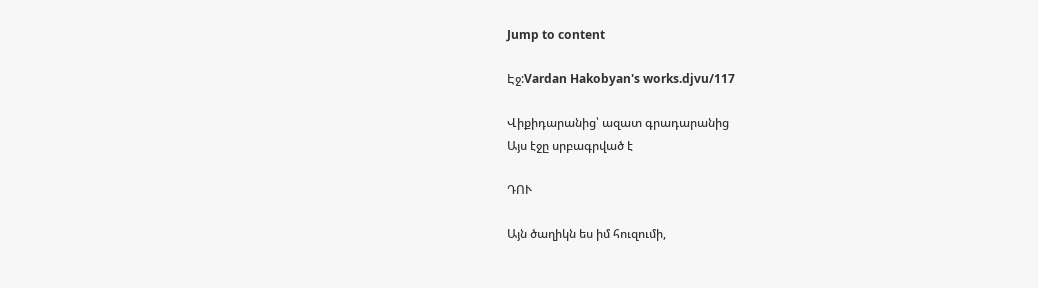Jump to content

Էջ:Vardan Hakobyan's works.djvu/117

Վիքիդարանից՝ ազատ գրադարանից
Այս էջը սրբագրված է

ԴՈՒ

Այն ծաղիկն ես իմ հուզումի,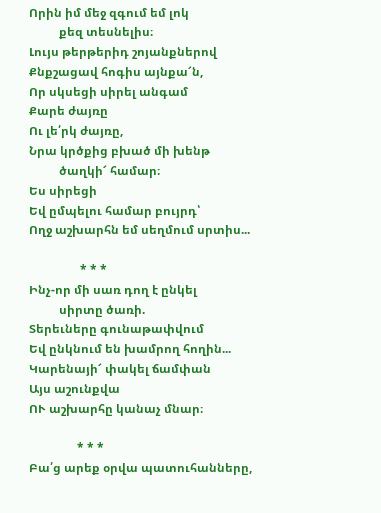Որին իմ մեջ զգում եմ լոկ
          քեզ տեսնելիս։
Լույս թերթերիդ շոյանքներով
Քնքշացավ հոգիս այնքա՜ն,
Որ սկսեցի սիրել անգամ
Քարե ժայռը
Ու լե՛րկ ժայռը,
Նրա կրծքից բխած մի խենթ
          ծաղկի՜ համար։
Ես սիրեցի
Եվ ըմպելու համար բույրդ՝
Ողջ աշխարհն եմ սեղմում սրտիս...

                 * * *
Ինչ-որ մի սառ դող է ընկել
          սիրտը ծառի.
Տերեւները գունաթափվում
Եվ ընկնում են խամրող հողին...
Կարենայի՜ փակել ճամփան
Այս աշունքվա
ՈՒ աշխարհը կանաչ մնար։

                * * *
Բա՛ց արեք օրվա պատուհանները,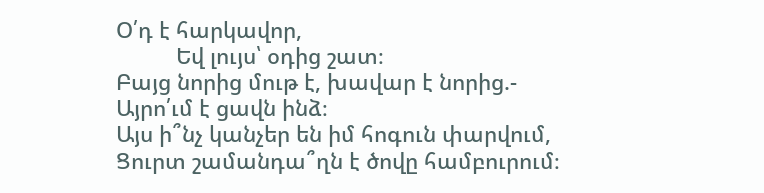Օ՛դ է հարկավոր,
          Եվ լույս՝ օդից շատ։
Բայց նորից մութ է, խավար է նորից.-
Այրո՛ւմ է ցավն ինձ։
Այս ի՞նչ կանչեր են իմ հոգուն փարվում,
Ցուրտ շամանդա՞ղն է ծովը համբուրում։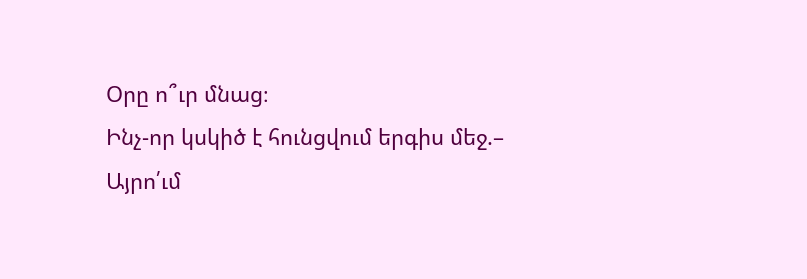Օրը ո՞ւր մնաց։
Ինչ-որ կսկիծ է հունցվում երգիս մեջ.–
Այրո՛ւմ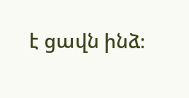է ցավն ինձ։